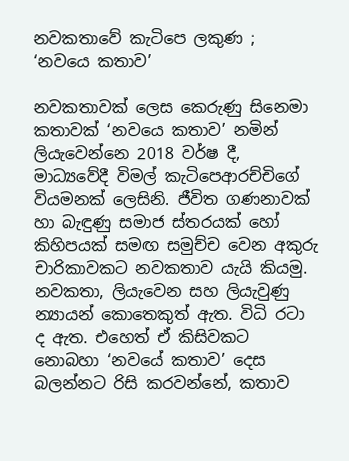නවකතාවේ කැටිපෙ ලකුණ ; ‘නවයෙ කතාව’

නවකතාවක් ලෙස කෙරුණු සිනෙමා කතාවක් ‘නවයෙ කතාව’ නමින් ලියැවෙන්නෙ 2018 වර්ෂ දී, මාධ්‍යවේදී විමල් කැටිපෙආරච්චිගේ වියමනක් ලෙසිනි. ජීවිත ගණනාවක් හා බැඳුණු සමාජ ස්තරයක් හෝ කිහිපයක් සමඟ සමුච්ච වෙන අකුරු චාරිකාවකට නවකතාව යැයි කියමු. නවකතා, ලියැවෙන සහ ලියැවුණු න්‍යායන් කොතෙකුත් ඇත. විධි රටා ද ඇත. එහෙත් ඒ කිසිවකට නොබහා ‘නවයේ කතාව’ දෙස බලන්නට රිසි කරවන්නේ, කතාව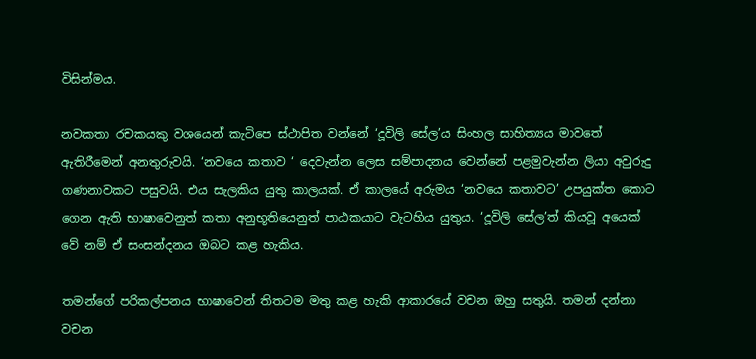විසින්මය.

නවකතා රචකයකු වශයෙන් කැටිපෙ ස්ථාපිත වන්නේ ‘දූවිලි සේල’ය සිංහල සාහිත්‍යය මාවතේ ඇතිරීමෙන් අනතුරුවයි. ‘නවයෙ කතාව ‘ දෙවැන්න ලෙස සම්පාදනය වෙන්නේ පළමුවැන්න ලියා අවුරුදු ගණනාවකට පසුවයි. එය සැලකිය යුතු කාලයක්. ඒ කාලයේ අරුමය ‘නවයෙ කතාවට’ උපයුක්ත කොට ගෙන ඇති භාෂාවෙනුත් කතා අනුභූතියෙනුත් පාඨකයාට වැටහිය යුතුය. ‘දූවිලි සේල’ත් කියවූ අයෙක් වේ නම් ඒ සංසන්දනය ඔබට කළ හැකිය.

තමන්ගේ පරිකල්පනය භාෂාවෙන් තිතටම මතු කළ හැකි ආකාරයේ වචන ඔහු සතුයි. තමන් දන්නා වචන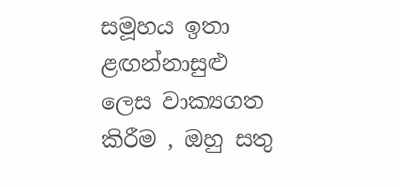සමූහය ඉතා ළඟන්නාසුළු ලෙස වාක්‍යගත කිරීම , ඔහු සතු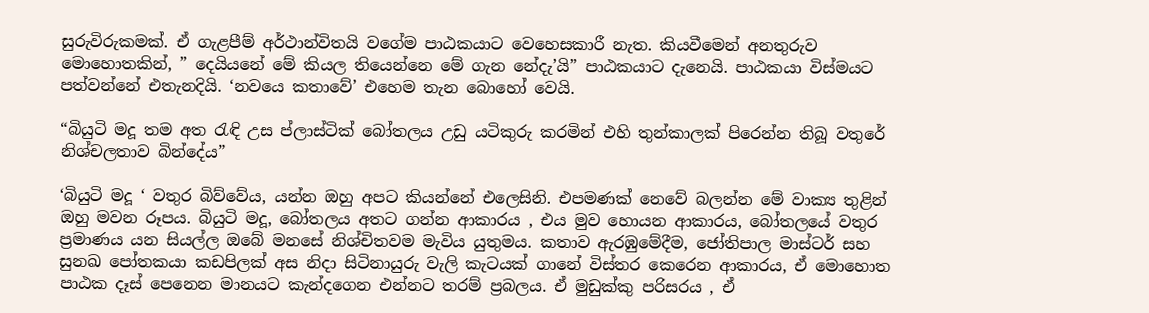සුරුවිරුකමක්. ඒ ගැළපීම් අර්ථාන්විතයි වගේම පාඨකයාට වෙහෙසකාරී නැත. කියවීමෙන් අනතුරුව මොහොතකින්, ” දෙයියනේ මේ කියල තියෙන්නෙ මේ ගැන නේදැ’යි” පාඨකයාට දැනෙයි. පාඨකයා විස්මයට පත්වන්නේ එතැනදියි. ‘නවයෙ කතාවේ’ එහෙම තැන බොහෝ වෙයි.

“බියුටි මදූ තම අත රැඳි උස ප්ලාස්ටික් බෝතලය උඩු යටිකුරු කරමින් එහි තුන්කාලක් පිරෙන්න තිබූ වතුරේ නිශ්චලතාව බින්දේය”

‘බියුටි මදූ ‘ වතුර බිව්වේය, යන්න ඔහු අපට කියන්නේ එලෙසිනි. එපමණක් නෙවේ බලන්න මේ වාක්‍ය තුළින් ඔහු මවන රූපය. බියුටි මදූ, බෝතලය අතට ගන්න ආකාරය , එය මුව හොයන ආකාරය, බෝතලයේ වතුර ප්‍රමාණය යන සියල්ල ඔබේ මනසේ නිශ්චිතවම මැවිය යුතුමය. කතාව ඇරඹුමේදීම, ජෝතිපාල මාස්ටර් සහ සුනඛ පෝතකයා කඩපිලක් අස නිදා සිටිනායුරු වැලි කැටයක් ගානේ විස්තර කෙරෙන ආකාරය, ඒ මොහොත පාඨක දෑස් පෙනෙන මානයට කැන්දගෙන එන්නට තරම් ප්‍රබලය. ඒ මුඩුක්කු පරිසරය , ඒ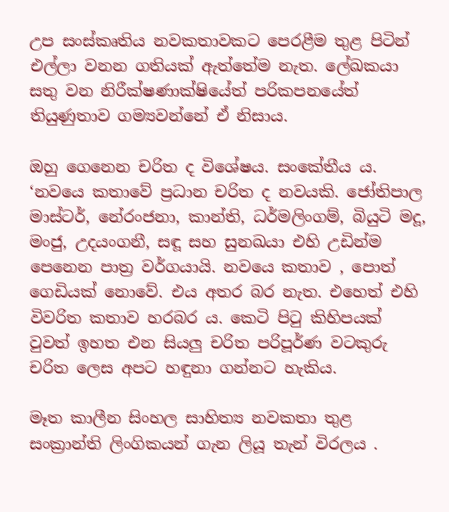උප සංස්කෘතිය නවකතාවකට පෙරළීම තුළ පිටින් එල්ලා වනන ගතියක් ඇත්තේම නැත. ලේඛකයා සතු වන නිරීක්ෂණාක්ෂියේත් පරිකපනයේත් තියුණුතාව ගම්‍යවන්නේ ඒ නිසාය.

ඔහු ගෙනෙන චරිත ද විශේෂය. සංකේතීය ය. ‘නවයෙ කතාවේ ප්‍රධාන චරිත ද නවයකි. ජෝතිපාල මාස්ටර්, නේරංජනා, කාන්ති, ධර්මලිංගම්, බියුටි මදූ, මංජු, උදයංගනී, සඳූ සහ සුනඛයා එහි උඩින්ම පෙනෙන පාත්‍ර වර්ගයායි. නවයෙ කතාව , පොත් ගෙඩියක් නොවේ. එය අතර බර නැත. එහෙත් එහි විවරිත කතාව හරබර ය. කෙටි පිටු කිහිපයක් වුවත් ඉහත එන සියලු චරිත පරිපූර්ණ වටකුරු චරිත ලෙස අපට හඳුනා ගන්නට හැකිය.

මෑත කාලීන සිංහල සාහිත්‍ය නවකතා තුළ සංක්‍රාන්ති ලිංගිකයන් ගැන ලියූ තැන් විරලය .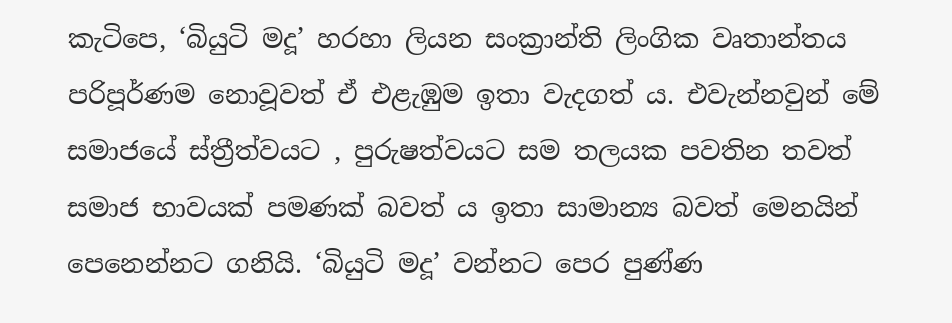කැටිපෙ, ‘බියුටි මදූ’ හරහා ලියන සංක්‍රාන්ති ලිංගික වෘතාන්තය පරිපූර්ණම නොවූවත් ඒ එළැඹුම ඉතා වැදගත් ය. එවැන්නවුන් මේ සමාජයේ ස්ත්‍රීත්වයට , පුරුෂත්වයට සම තලයක පවතින තවත් සමාජ භාවයක් පමණක් බවත් ය ඉතා සාමාන්‍ය බවත් මෙනයින් පෙනෙන්නට ගනියි. ‘බියුටි මදූ’ වන්නට පෙර පුණ්ණ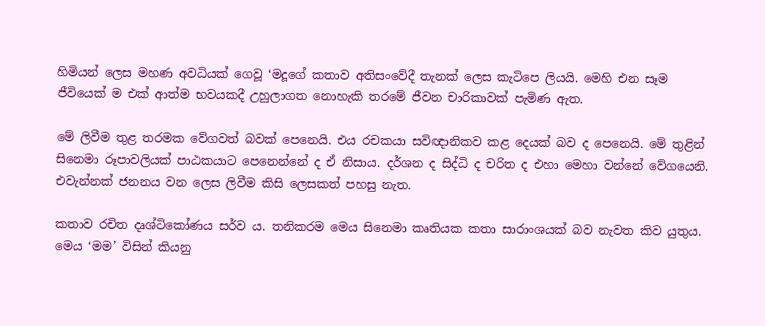හිමියන් ලෙස මහණ අවධියක් ගෙවූ ‘මදූගේ කතාව අතිසංවේදී තැනක් ලෙස කැටිපෙ ලියයි. මෙහි එන සෑම ජීවියෙක් ම එක් ආත්ම භවයකදී උහුලාගත නොහැකි තරමේ ජීවන චාරිකාවක් පැමිණ ඇත.

මේ ලිවීම තුළ තරමක වේගවත් බවක් පෙනෙයි. එය රචකයා සවිඥානිකව කළ දෙයක් බව ද පෙනෙයි. මේ තුළින් සිනෙමා රූපාවලියක් පාඨකයාට පෙනෙන්නේ ද ඒ නිසාය. දර්ශන ද සිද්ධි ද චරිත ද එහා මෙහා වන්නේ වේගයෙනි. එවැන්නක් ජනනය වන ලෙස ලිවීම කිසි ලෙසකත් පහසු නැත.

කතාව රචිත දෘශ්ටිකෝණය සර්ව ය. තනිකරම මෙය සිනෙමා කෘතියක කතා සාරාංශයක් බව නැවත කිව යුතුය. මෙය ‘මම’ විසින් කියනු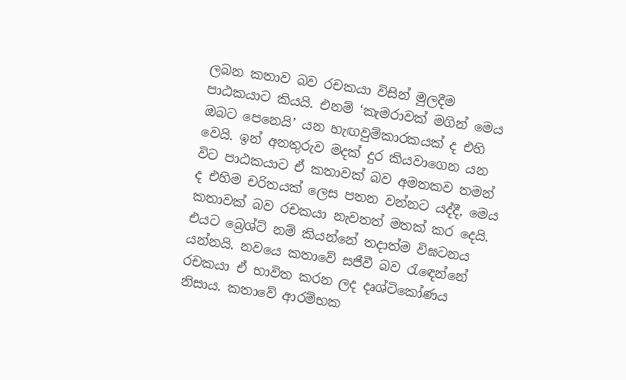ලබන කතාව බව රචකයා විසින් මුලදීම පාඨකයාට කියයි. එනම් ‘කැමරාවක් මගින් මෙය ඔබට පෙනෙයි’ යන හැඟවුම්කාරකයක් ද එහි වෙයි. ඉන් අනතුරුව මදක් දුර කියවාගෙන යන විට පාඨකයාට ඒ කතාවක් බව අමතකව තමන් ද එහිම චරිතයක් ලෙස පතන වන්නට යද්දී, මෙය කතාවක් බව රචකයා නැවතත් මතක් කර දෙයි. එයට බ්‍රෙශ්‍ට් නම් කියන්නේ තදාත්ම විඝටනය යන්නයි. නවයෙ කතාවේ සජීවී බව රැඳෙන්නේ රචකයා ඒ භාවිත කරන ලද දෘශ්ටිකෝණය නිසාය. කතාවේ ආරම්භක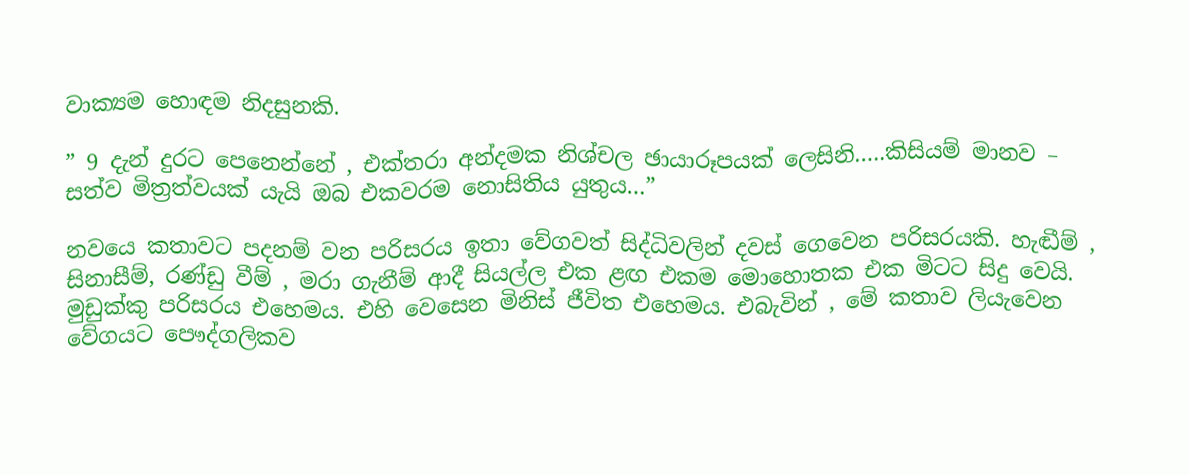වාක්‍යම හොඳම නිදසුනකි.

” 9 දැන් දුරට පෙනෙන්නේ , එක්තරා අන්දමක නිශ්චල ඡායාරූපයක් ලෙසිනි…..කිසියම් මානව – සත්ව මිත්‍රත්වයක් යැයි ඔබ එකවරම නොසිතිය යුතුය…”

නවයෙ කතාවට පදනම් වන පරිසරය ඉතා වේගවත් සිද්ධිවලින් දවස් ගෙවෙන පරිසරයකි. හැඬීම් , සිනාසීම්, රණ්ඩු වීම් , මරා ගැනීම් ආදී සියල්ල එක ළඟ එකම මොහොතක එක මිටට සිදු වෙයි. මුඩුක්කු පරිසරය එහෙමය. එහි වෙසෙන මිනිස් ජීවිත එහෙමය. එබැවින් , මේ කතාව ලියැවෙන වේගයට පෞද්ගලිකව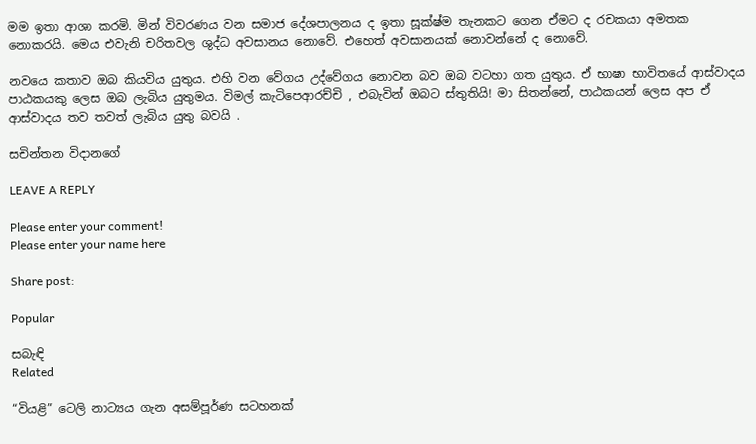මම ඉතා ආශා කරමි. මින් විවරණය වන සමාජ දේශපාලනය ද ඉතා සූක්ෂ්ම තැනකට ගෙන ඒමට ද රචකයා අමතක නොකරයි. මෙය එවැනි චරිතවල ශුද්ධ අවසානය නොවේ. එහෙත් අවසානයක් නොවන්නේ ද නොවේ.

නවයෙ කතාව ඔබ කියවිය යුතුය. එහි වන වේගය උද්වේගය නොවන බව ඔබ වටහා ගත යුතුය. ඒ භාෂා භාවිතයේ ආස්වාදය පාඨකයකු ලෙස ඔබ ලැබිය යුතුමය. විමල් කැටිපෙආරච්චි , එබැවින් ඔබට ස්තුතියි! මා සිතන්නේ, පාඨකයන් ලෙස අප ඒ ආස්වාදය තව තවත් ලැබිය යුතු බවයි .

සචින්තන විදානගේ

LEAVE A REPLY

Please enter your comment!
Please enter your name here

Share post:

Popular

සබැඳි
Related

“වියළි” ටෙලි නාට්‍යය ගැන අසම්පූර්ණ සටහනක්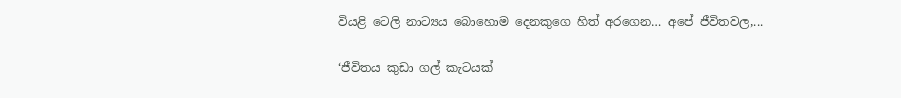වියළි ටෙලි නාට්‍යය බොහොම දෙනකුගෙ හිත් අරගෙන… අපේ ජීවිතවල,...

‘ජීවිතය කුඩා ගල් කැටයක්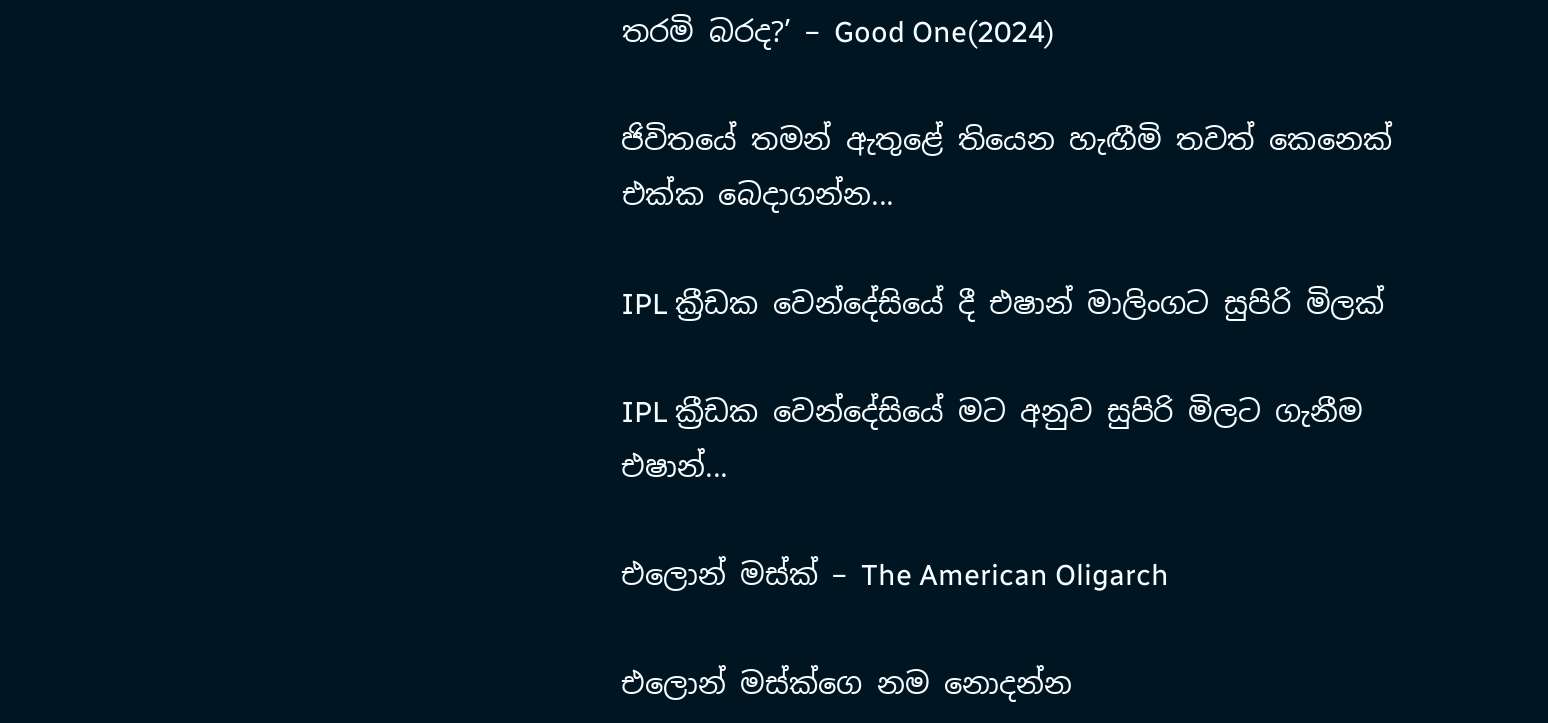තරමි බරද?’ – Good One(2024)

ජිවිතයේ තමන් ඇතුළේ තියෙන හැඟීමි තවත් කෙනෙක් එක්ක බෙදාගන්න...

IPL ක්‍රීඩක වෙන්දේසියේ දී එෂාන් මාලිංගට සුපිරි මිලක්

IPL ක්‍රීඩක වෙන්දේසියේ මට අනුව සුපිරි මිලට ගැනීම එෂාන්...

එලොන් මස්ක් – The American Oligarch

එලොන් මස්ක්ගෙ නම නොදන්න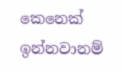කෙනෙක් ඉන්නවානම්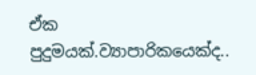ඒක පුදුමයක්.ව්‍යාපාරිකයෙක්ද..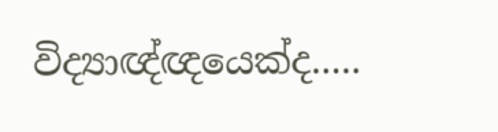විද්‍යාඥ්ඥයෙක්ද.....